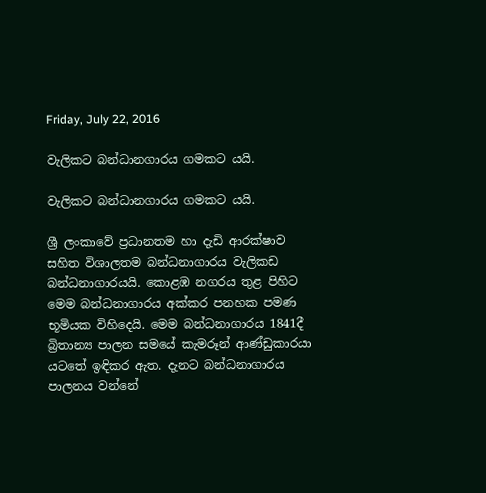Friday, July 22, 2016

වැලිකට බන්ධානගාරය ගමකට යයි.

වැලිකට බන්ධානගාරය ගමකට යයි.

ශ්‍රී ලංකාවේ ප්‍රධානතම හා දැඩි ආරක්ෂාව සහිත විශාලතම බන්ධනාගාරය වැලිකඩ බන්ධනාගාරයයි. කොළඹ නගරය තුළ පිහිට මෙම බන්ධනාගාරය අක්කර පනහක පමණ භූමියක විහිදෙයි. මෙම බන්ධනාගාරය 1841දී බ්‍රිතාන්‍ය පාලන සමයේ කැමරූන් ආණ්ඩුකාරයා යටතේ ඉඳිකර ඇත. දැනට බන්ධනාගාරය පාලනය වන්නේ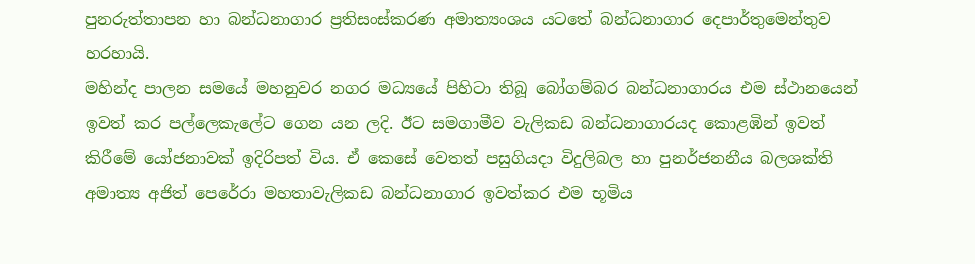පුනරුත්තාපන හා බන්ධනාගාර ප්‍රතිසංස්කරණ අමාත්‍යංශය යටතේ බන්ධනාගාර දෙපාර්තුමෙන්තුව හරහායි.
මහින්ද පාලන සමයේ මහනුවර නගර මධ්‍යයේ පිහිටා තිබූ බෝගම්බර බන්ධනාගාරය එම ස්ථානයෙන් ඉවත් කර පල්ලෙකැලේට ගෙන යන ලදි. ඊට සමගාමීව වැලිකඩ බන්ධනාගාරයද කොළඹින් ඉවත් කිරීමේ යෝජනාවක් ඉදිරිපත් විය. ඒ කෙසේ වෙතත් පසුගියදා විදුලිබල හා පුනර්ජනනීය බලශක්ති අමාත්‍ය අජිත් පෙරේරා මහතාවැලිකඩ බන්ධනාගාර ඉවත්කර එම භූමිය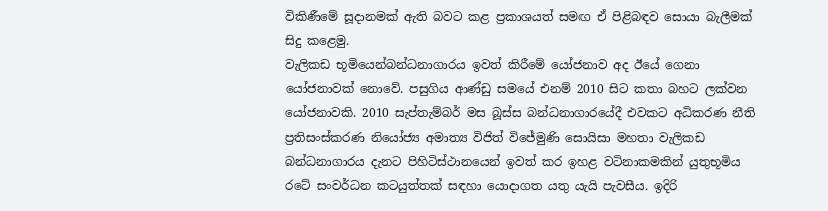විකිණීමේ සූදානමක් ඇති බවට කළ ප්‍රකාශයත් සමඟ ඒ පිළිබඳව සොයා බැලීමක් සිදු කළෙමු.
වැලිකඩ භූමි‍යෙන්බන්ධනාගාරය ඉවත් කිරීමේ යෝජනාව අද ඊයේ ගෙනා යෝජනාවක් නොවේ. පසුගිය ආණ්ඩු සමයේ එනම් 2010 සිට කතා බහට ලක්වන යෝජනාවකි. 2010 සැප්තැම්බර් මස බූස්ස බන්ධනාගාරයේදී එවකට අධිකරණ නීති ප්‍රතිසංස්කරණ නියෝජ්‍ය අමාත්‍ය විජිත් විජේමුණි සොයිසා මහතා වැලිකඩ බන්ධනාගාරය දැනට පිහිටිස්ථානයෙන් ඉවත් කර ඉහළ වටිනාකමකින් යුතුභූමිය රටේ සංවර්ධන කටයුත්තක් සඳහා යොදාගත යතු යැයි පැවසීය. ඉදිරි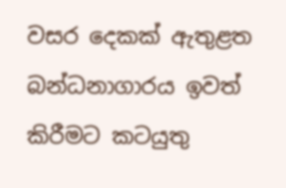වසර දෙකක් ඇතුළත බන්ධනාගාරය ඉවත් කිරීමට කටයුතු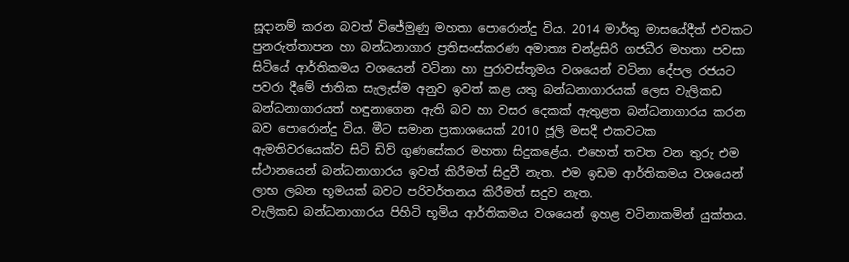සූදානම් කරන බවත් විජේමුණු මහතා පොරොන්දු විය. 2014 මාර්තු මාසයේදීත් එවකට පුනරුත්තාපන හා බන්ධනාගාර ප්‍රතිසංස්කරණ අමාත්‍ය චන්ද්‍රසිරි ගජධීර මහතා පවසා සිටියේ ආර්තිකමය වශයෙන් වටිනා හා පුරාවස්තූමය වශයෙන් වටිනා දේපල රජයට පවරා දීමේ ජාතික සැලැස්ම අනුව ඉවත් කළ යතු බන්ධනාගාරයක් ලෙස වැලිකඩ බන්ධනාගාරයත් හඳුනාගෙන ඇති බව හා වසර දෙකක් ඇතුළත බන්ධනාගාරය කරන බව පොරොන්දු විය. මීට සමාන ප්‍රකාශයෙක් 2010 ජූලි මසදී එකවටක ඇමතිවරයෙක්ව සිටි ඩිව් ගුණසේකර මහතා සිදුකළේය. එහෙත් තවත වන තුරු එම ස්ථානයෙන් බන්ධනාගාරය ඉවත් කිරීමත් සිදුවී නැත. එම ඉඩම ආර්තිකමය වශයෙන් ලාභ ලබන භූමයක් බවට පරිවර්තනය කිරීමත් සදුව නැත.
වැලිකඩ බන්ධනාගාරය පිහිටි භූමිය ආර්තිකමය වශයෙන් ඉහළ වටිනාකමින් යුක්තය.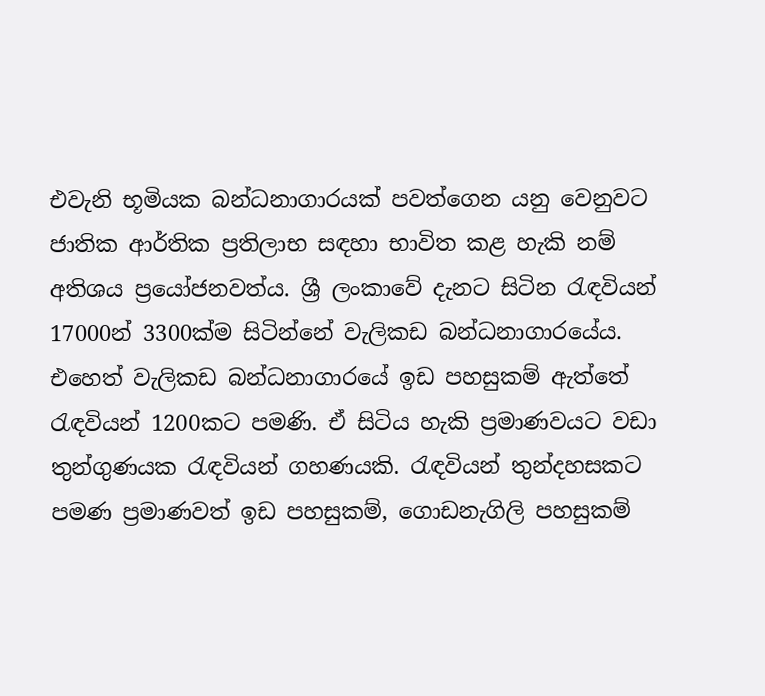එවැනි භූමියක බන්ධනාගාරයක් පවත්ගෙන යනු වෙනුවට ජාතික ආර්තික ප්‍රතිලාභ සඳහා භාවිත කළ හැකි නම් අතිශය ප්‍රයෝජනවත්ය. ශ්‍රී ලංකාවේ දැනට සිටින රැඳවියන් 17000න් 3300ක්ම සිටින්නේ වැලිකඩ බන්ධනාගාරයේය. එහෙත් වැලිකඩ බන්ධනාගාරයේ ඉඩ පහසුකම් ඇත්තේ රැඳවියන් 1200කට පමණි. ඒ සිටිය හැකි ප්‍රමාණවයට වඩා තුන්ගුණයක රැඳවියන් ගහණයකි. රැඳවියන් තුන්දහසකට පමණ ප්‍රමාණවත් ඉඩ පහසුකම්, ගොඩනැගිලි පහසුකම්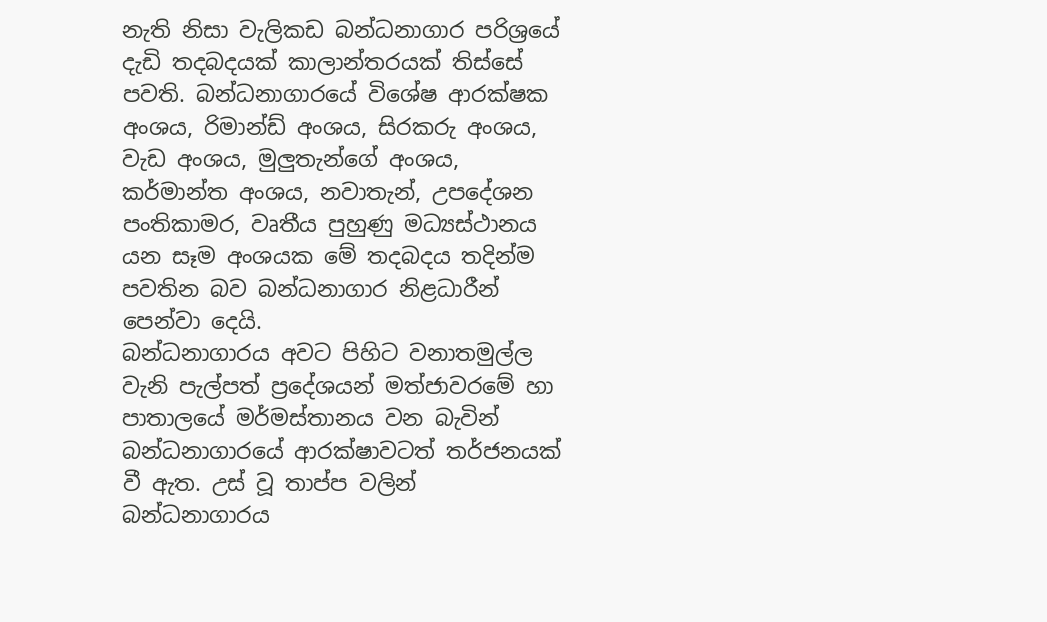නැති නිසා වැලිකඩ බන්ධනාගාර පරිශ්‍රයේ දැඩි තදබදයක් කාලාන්තරයක් තිස්සේ පවති. බන්ධනාගාරයේ විශේෂ ආරක්ෂක අංශය, රිමාන්ඩ් අංශය, සිරකරු අංශය, වැඩ අංශය, මුලුතැන්ගේ අංශය, කර්මාන්ත අංශය, නවාතැන්, උපදේශන පංතිකාමර, වෘතීය පුහුණු මධ්‍යස්ථානය යන සෑම අංශයක මේ තදබදය තදින්ම පවතින බව බන්ධනාගාර නිළධාරීන් පෙන්වා දෙයි.
බන්ධනාගාරය අවට පිහිට වනාතමුල්ල වැනි පැල්පත් ප්‍රදේශයන් මත්ජාවරමේ හා පාතාලයේ මර්මස්තානය වන බැවින් බන්ධනාගාරයේ ආරක්ෂාවටත් තර්ජනයක් වී ඇත. උස් වූ තාප්ප වලින් බන්ධනාගාරය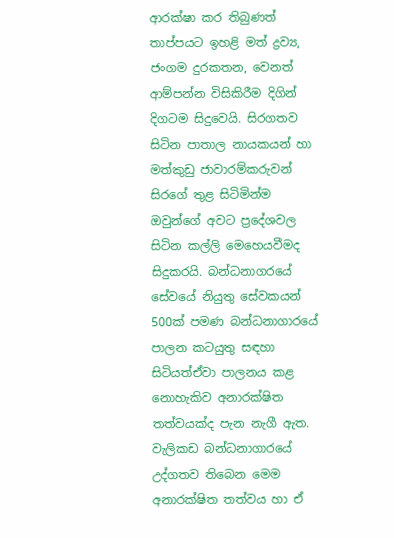ආරක්ෂා කර තිබුණත් තාප්පයට ඉහළි මත් ද්‍රව්‍ය, ජංගම දුරකතන, වෙනත් ආම්පන්න විසිකිරීම දිගින් දිගටම සිදුවෙයි. සිරගතව සිටින පාතාල නායකයන් හා මත්කුඩු ජාවාරම්කරුවන් සිරගේ තුළ සිටිමින්ම ඔවුන්ගේ අවට ප්‍රදේශවල සිටින කල්ලි මෙහෙයවීමද සිදුකරයි. බන්ධනාගරයේ සේවයේ නියුතු සේවකයන් 500ක් පමණ බන්ධනාගාරයේ පාලන කටයුතු සඳහා සිටියත්ඒවා පාලනය කළ නොහැකිව අනාරක්ෂිත තත්වයක්ද පැන නැගී ඇත.
වැලිකඩ බන්ධනාගාරයේ උද්ගතව තිබෙන මෙම අනාරක්ෂිත තත්වය හා ඒ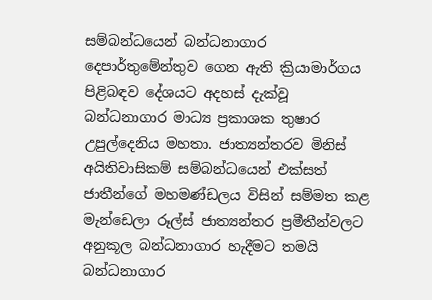සම්බන්ධයෙන් බන්ධනාගාර දෙපාර්තුමේන්තුව ගෙන ඇති ක්‍රියාමාර්ගය පිළිබඳව දේශයට අදහස් දැක්වූ බන්ධනාගාර මාධ්‍ය ප්‍රකාශක තුෂාර උපුල්දෙනිය මහතා. ජාත්‍යන්තරව මිනිස් අයිතිවාසිකම් සම්බන්ධයෙන් එක්සත් ජාතීන්ගේ මහමණ්ඩලය විසින් සම්මත කළ මැන්ඩෙලා රූල්ස් ජාත්‍යන්තර ප්‍රමීතීන්වලට අනුකූල බන්ධනාගාර හැදීමට තමයි බන්ධනාගාර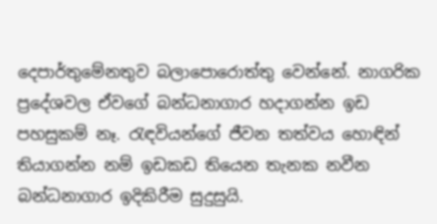දෙපාර්තුමේනතුව බලාපොරොත්තු වෙන්නේ. නාගරික ප්‍රදේශවල ඒවගේ බන්ධනාගාර හදාගන්න ඉඩ පහසුකම් නෑ. රැඳවියන්ගේ ජීවන තත්වය හොඳින් තියාගන්න නම් ඉඩකඩ තියෙන තැනක නවීන බන්ධනාගාර ඉදිකිරීම සුදුසුයි.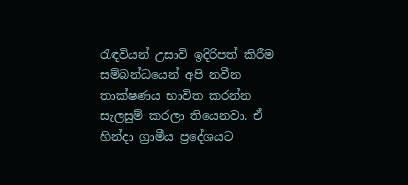රැඳවියන් උසාවි ඉදිරිපත් කිරීම සම්බන්ධයෙන් අපි නවීන තාක්ෂණය භාවිත කරන්න සැලසුම් කරලා තියෙනවා. ඒ හින්දා ග්‍රාමීය ප්‍රදේශයට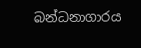බන්ධනාගාරය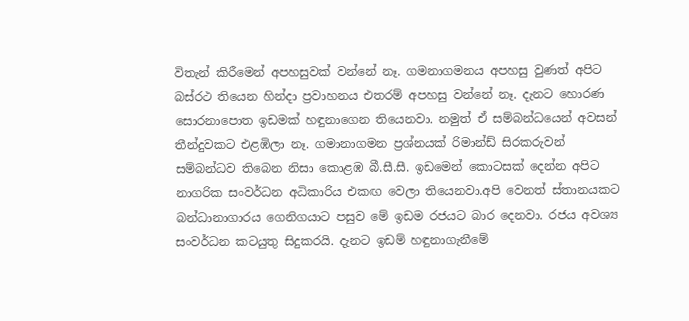විතැන් කිරීමෙන් අපහසුවක් වන්නේ නෑ. ගමනාගමනය අපහසු වුණත් අපිට බස්රථ තියෙන හින්දා ප්‍රවාහනය එතරම් අපහසු වන්නේ නෑ. දැනට හොරණ සොරනාපොත ඉඩමක් හඳුනාගෙන තියෙනවා. නමුත් ඒ සම්බන්ධයෙන් අවසන් තීන්දුවකට එළඹිලා නෑ. ගමානාගමන ප්‍රශ්නයක් රිමාන්ඩ් සිරකරුවන් සම්බන්ධව තිබෙන නිසා කොළඹ බී.සී.සී. ඉඩමෙන් කොටසක් දෙන්න අපිට නාගරික සංවර්ධන අධිකාරිය එකඟ වෙලා තියෙනවා.අපි වෙනත් ස්තානයකට බන්ධානාගාරය ගෙනිගයාට පසුව මේ ඉඩම රජයට බාර දෙනවා. රජය අවශ්‍ය සංවර්ධන කටයුතු සිදුකරයි. දැනට ඉඩම් හඳුනාගැනීමේ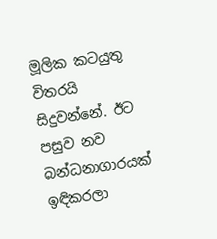මූලික කටයුතු විතරයි සිදුවන්නේ. ඊට පසුව නව බන්ධනාගාරයක් ඉඳිකරලා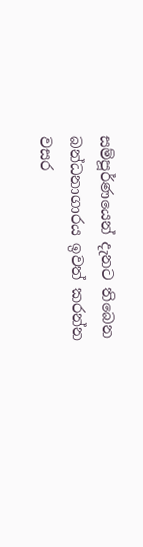සම්පූර්ණයෙන් දැනට තිබෙන බන්ධනාගාරය ඉවත් කරන්න වසර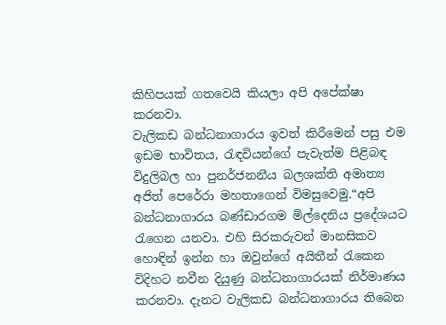කිහිපයක් ගතවෙයි කියලා අපි අපේක්ෂා කරනවා.
වැලිකඩ බන්ධනාගාරය ඉවත් කිරීමෙන් පසු එම ඉඩම භාවිතය, රැඳවියන්ගේ පැවැත්ම පිළිබඳ විදුලිබල හා පුනර්ජනනීය බලශක්ති අමාත්‍ය අජිත් පෙරේරා මහතාගෙන් විමසුවෙමු.“අපි බන්ධනාගාරය බණ්ඩාරගම මිල්දෙනිය ප්‍රදේශයට රැගෙන යනවා. එහි සිරකරුවන් මානසිකව හොඳින් ඉන්න හා ඔවුන්ගේ අයිතීන් රැකෙන විදිහට නවීන දියුණු බන්ධනාගාරයක් නිර්මාණය කරනවා. දැනට වැලිකඩ බන්ධනාගාරය තිබෙන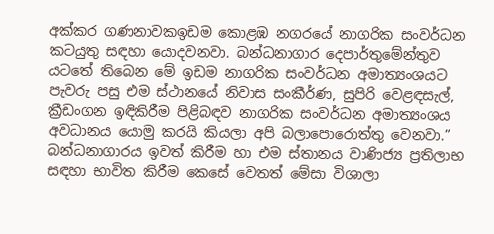අක්කර ගණනාවකඉඩම කොළඹ නගරයේ නාගරික සංවර්ධන කටයුතු සඳහා යොදවනවා. බන්ධනාගාර දෙපාර්තුමේන්තුව යටතේ තිබෙන මේ ඉඩම නාගරික සංවර්ධන අමාත්‍යංශයට පැවරු පසු එම ස්ථානයේ නිවාස සංකීර්ණ, සුපිරි වෙළඳසැල්, ක්‍රීඩංගන ඉඳිකිරීම පිළිබඳව නාගරික සංවර්ධන අමාත්‍යංශය අවධානය යොමු කරයි කියලා අපි බලාපොරොත්තු වෙනවා.”
බන්ධනාගාරය ඉවත් කිරීම හා එම ස්තානය වාණිජ්‍ය ප්‍රතිලාභ සඳහා භාවිත කිරීම කෙසේ වෙතත් මේසා විශාලා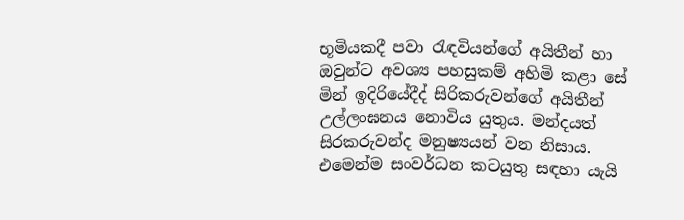භූමියකදී පවා රැඳවියන්ගේ අයිතීන් හා ඔවුන්ට අවශ්‍ය පහසුකම් අහිමි කළා සේ මින් ඉදිරියේදීද් සිරිකරුවන්ගේ අයිතීන් උල්ලංඝනය නොවිය යුතුය. මන්දයත් සිරකරුවන්ද මනුෂ්‍යයන් වන නිසාය. එමෙන්ම සංවර්ධන කටයුතු සඳහා යැයි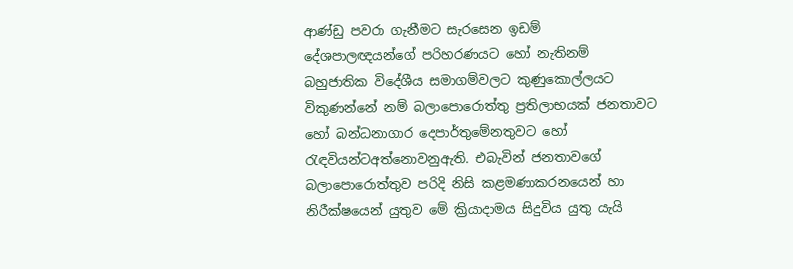ආණ්ඩු පවරා ගැනීමට සැරසෙන ඉඩම් දේශපාලඥයන්ගේ පරිහරණයට හෝ නැතිනම් බහුජාතික විදේශීය සමාගම්වලට කුණුකොල්ලයට විකුණන්නේ නම් බලාපොරොත්තු ප්‍රතිලාභයක් ජනතාවට හෝ බන්ධනාගාර දෙපාර්තුමේනතුවට හෝ රැඳවියන්ටඅත්නොවනුඇති. එබැවින් ජනතාවගේ බලාපොරොත්තුව පරිදි නිසි කළමණාකරනයෙන් හා නිරීක්ෂයෙන් යුතුව මේ ක්‍රියාදාමය සිදුවිය යුතු යැයි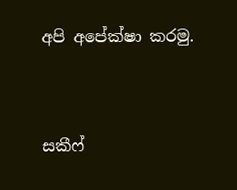අපි අපේක්ෂා කරමු.


සකීෆ්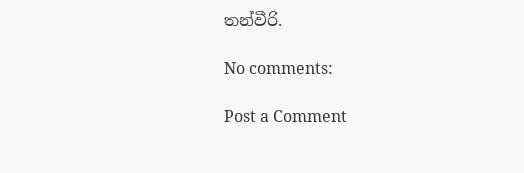තන්වීරි.

No comments:

Post a Comment